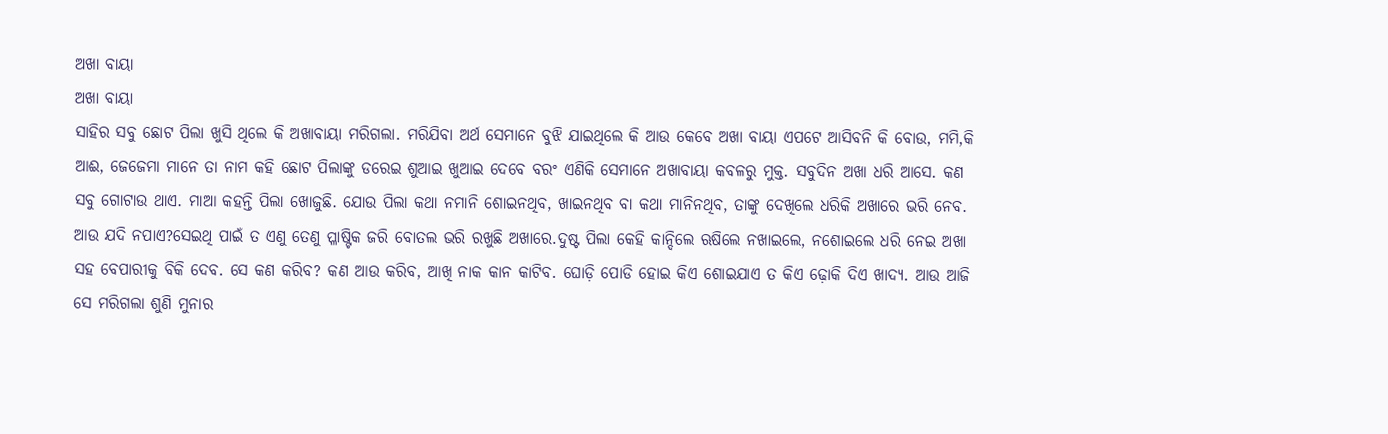ଅଖା ବାୟା
ଅଖା ବାୟା
ସାହିର ସବୁ ଛୋଟ ପିଲା ଖୁସି ଥିଲେ କି ଅଖାବାୟା ମରିଗଲା. ମରିଯିବା ଅର୍ଥ ସେମାନେ ବୁଝି ଯାଇଥିଲେ କି ଆଉ କେବେ ଅଖା ବାୟା ଏପଟେ ଆସିବନି କି ବୋଉ, ମମି,କି ଆଈ, ଜେଜେମା ମାନେ ତା ନାମ କହି ଛୋଟ ପିଲାଙ୍କୁ ଡରେଇ ଶୁଆଇ ଖୁଆଇ ଦେବେ ବରଂ ଏଣିକି ସେମାନେ ଅଖାବାୟା କବଳରୁ ମୁକ୍ତ. ସବୁଦିନ ଅଖା ଧରି ଆସେ. କଣ ସବୁ ଗୋଟାଉ ଥାଏ. ମାଆ କହନ୍ତି ପିଲା ଖୋଜୁଛି. ଯୋଉ ପିଲା କଥା ନମାନି ଶୋଇନଥିବ, ଖାଇନଥିବ ବା କଥା ମାନିନଥିବ, ତାଙ୍କୁ ଦେଖିଲେ ଧରିକି ଅଖାରେ ଭରି ନେବ. ଆଉ ଯଦି ନପାଏ?ସେଇଥି ପାଇଁ ତ ଏଣୁ ତେଣୁ ପ୍ଳାଷ୍ଟିକ ଜରି ବୋତଲ ଭରି ରଖୁଛି ଅଖାରେ.ଦୁଷ୍ଟ ପିଲା କେହି କାନ୍ଦିଲେ ଋଷିଲେ ନଖାଇଲେ, ନଶୋଇଲେ ଧରି ନେଇ ଅଖା ସହ ବେପାରୀକୁ ବିକି ଦେବ. ସେ କଣ କରିବ? କଣ ଆଉ କରିବ, ଆଖି ନାକ କାନ କାଟିବ. ଘୋଡ଼ି ପୋଡି ହୋଇ କିଏ ଶୋଇଯାଏ ତ କିଏ ଢ଼ୋକି ଦିଏ ଖାଦ୍ୟ. ଆଉ ଆଜି ସେ ମରିଗଲା ଶୁଣି ମୁନାର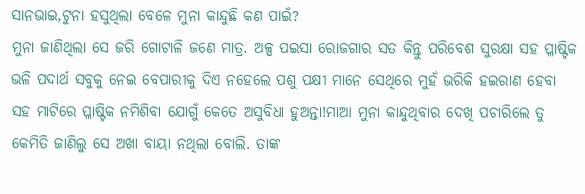ସାନଭାଇ,ଟୁନା ହସୁଥିଲା ବେଳେ ମୁନା କାନ୍ଦୁଛି କଣ ପାଇଁ?
ମୁନା ଜାଣିଥିଲା ସେ ଜରି ଗୋଟାଳି ଜଣେ ମାତ୍ର. ଅଳ୍ପ ପଇସା ରୋଜଗାର ସତ କିନ୍ତୁ ପରିବେଶ ସୁରକ୍ଷା ସହ ପ୍ଳାଷ୍ଟିକ ଭଳି ପଦାର୍ଥ ସବୁକୁ ନେଇ ବେପାରୀକୁ ଦିଏ ନହେଲେ ପଶୁ ପକ୍ଷୀ ମାନେ ସେଥିରେ ମୁହଁ ଭରିକି ହଇରାଣ ହେବା ସହ ମାଟିରେ ପ୍ଳାଷ୍ଟିକ ନମିଶିବା ଯୋଗୁଁ କେତେ ଅସୁବିଧା ହୁଅନ୍ତା!ମାଆ ମୁନା କାନ୍ଦୁଥିବାର ଦେଖି ପଚାରିଲେ ତୁ କେମିତି ଜାଣିଲୁ ସେ ଅଖା ବାୟା ନଥିଲା ବୋଲି. ତାଙ୍କ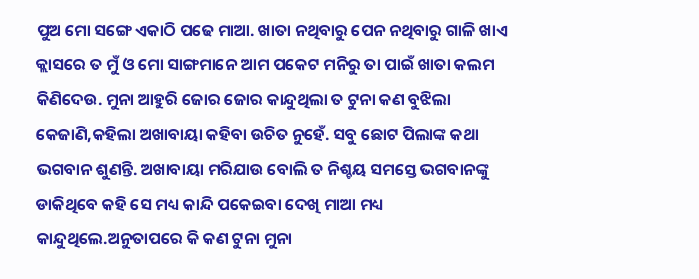ପୁଅ ମୋ ସଙ୍ଗେ ଏକାଠି ପଢେ ମାଆ. ଖାତା ନଥିବାରୁ ପେନ ନଥିବାରୁ ଗାଳି ଖାଏ କ୍ଲାସରେ ତ ମୁଁ ଓ ମୋ ସାଙ୍ଗମାନେ ଆମ ପକେଟ ମନିରୁ ତା ପାଇଁ ଖାତା କଲମ କିଣିଦେଉ. ମୁନା ଆହୁରି ଜୋର ଜୋର କାନ୍ଦୁଥିଲା ତ ଟୁନା କଣ ବୁଝିଲା କେଜାଣି,କହିଲା ଅଖାବାୟା କହିବା ଉଚିତ ନୁହେଁ. ସବୁ ଛୋଟ ପିଲାଙ୍କ କଥା ଭଗବାନ ଶୁଣନ୍ତି. ଅଖାବାୟା ମରିଯାଉ ବୋଲି ତ ନିଶ୍ଚୟ ସମସ୍ତେ ଭଗବାନଙ୍କୁ ଡାକିଥିବେ କହି ସେ ମଧ୍ୟ କାନ୍ଦି ପକେଇବା ଦେଖି ମାଆ ମଧ୍ୟ କାନ୍ଦୁଥିଲେ.ଅନୁତାପରେ କି କଣ ଟୁନା ମୁନା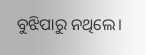ବୁଝିପାରୁ ନଥିଲେ।